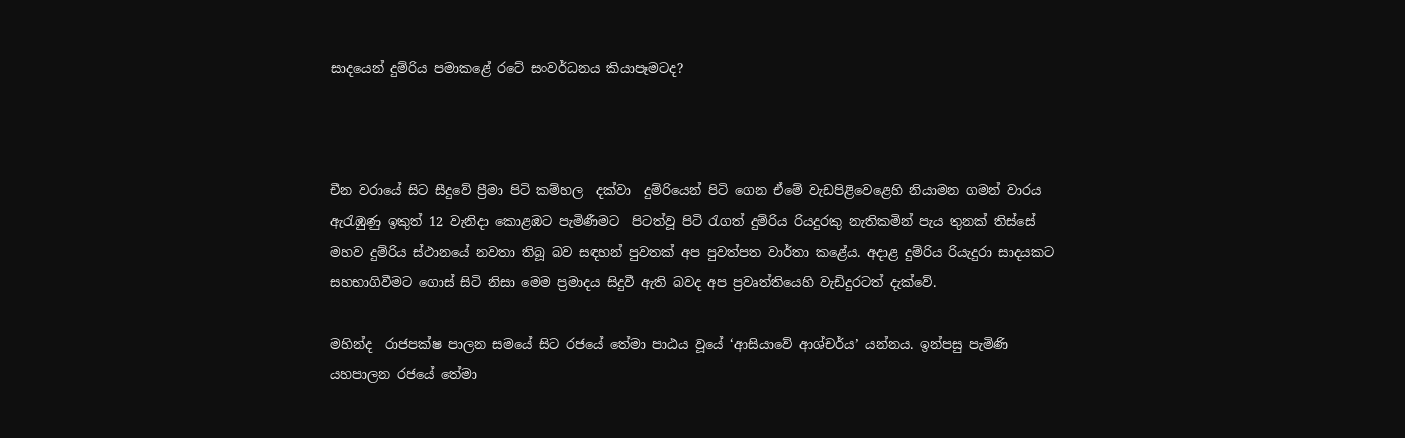සාදයෙන් දුම්රිය පමාකළේ රටේ සංවර්ධනය කියාපෑමටද?



චීන වරායේ සිට සීදුවේ ප්‍රීමා පිටි කම්හල  දක්වා  දුම්රියෙන් පිටි ගෙන ඒමේ වැඩපිළිවෙළෙහි නියාමන ගමන් වාරය ඇරැඹුණු ඉකුත් 12 වැනිදා කොළඹට පැමිණීමට  පිටත්වූ පිටි රැගත් දුම්රිය රියදුරකු නැතිකමින් පැය තුනක් තිස්සේ මහව දුම්රිය ස්ථානයේ නවතා තිබූ බව සඳහන් පුවතක් අප පුවත්පත වාර්තා කළේය. අදාළ දුම්රිය රියැදුරා සාදයකට සහභාගිවීමට ගොස් සිටි නිසා මෙම ප්‍රමාදය සිදුවී ඇති බවද අප ප්‍රවෘත්තියෙහි වැඩිදුරටත් දැක්වේ.

මහින්ද  රාජපක්ෂ පාලන සමයේ සිට රජයේ තේමා පාඨය වූයේ ‘ආසියාවේ ආශ්චර්ය’ යන්නය. ඉන්පසු පැමිණි යහපාලන රජයේ තේමා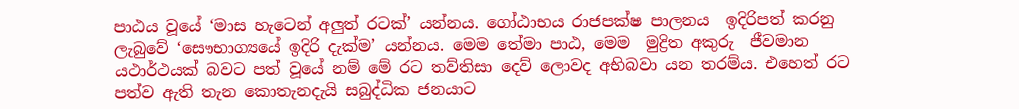පාඨය වූයේ ‘මාස හැටෙන් අලුත් රටක්’ යන්නය. ගෝඨාභය රාජපක්ෂ පාලනය  ඉදිරිපත් කරනු ලැබුවේ ‘සෞභාග්‍යයේ ඉදිරි දැක්ම’ යන්නය. මෙම තේමා පාඨ, මෙම  මුද්‍රිත අකුරු  ජීවමාන යථාර්ථයක් බවට පත් වූයේ නම් මේ රට තව්තිසා දෙව් ලොවද අභිබවා යන තරම්ය. එහෙත් රට  පත්ව ඇති තැන කොතැනදැයි සබුද්ධික ජනයාට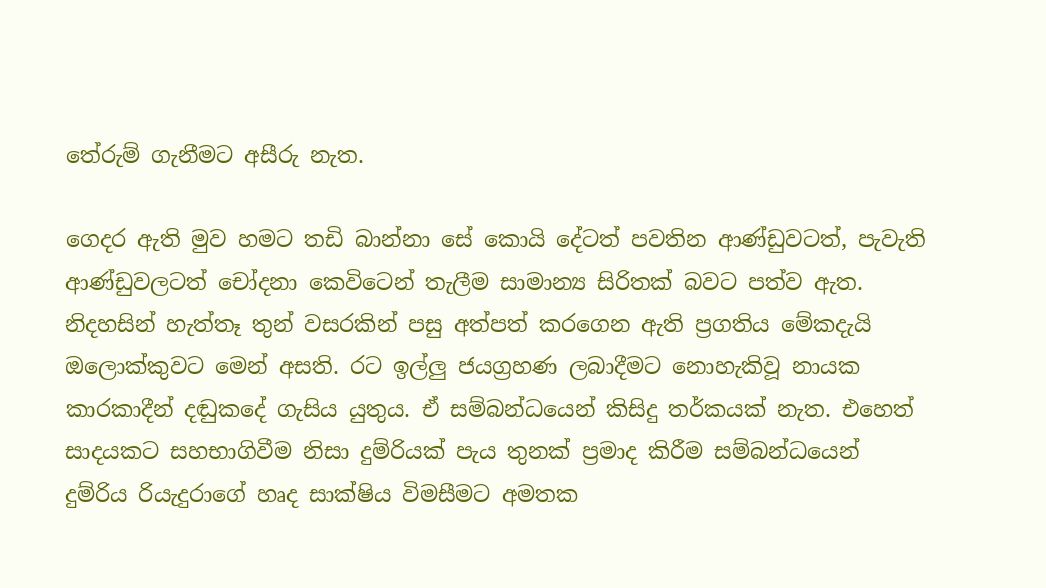තේරුම් ගැනීමට අසීරු නැත.

ගෙදර ඇති මුව හමට තඩි බාන්නා සේ කොයි දේටත් පවතින ආණ්ඩුවටත්, පැවැති ආණ්ඩුවලටත් චෝදනා කෙවිටෙන් තැලීම සාමාන්‍ය සිරිතක් බවට පත්ව ඇත. නිදහසින් හැත්තෑ තුන් වසරකින් පසු අත්පත් කරගෙන ඇති ප්‍රගතිය මේකදැයි ඔලොක්කුවට මෙන් අසති. රට ඉල්ලු ජයග්‍රහණ ලබාදීමට නොහැකිවූ නායක කාරකාදීන් දඬුකදේ ගැසිය යුතුය. ඒ සම්බන්ධයෙන් කිසිදු තර්කයක් නැත. එහෙත් සාදයකට සහභාගිවීම නිසා දුම්රියක් පැය තුනක් ප්‍රමාද කිරීම සම්බන්ධයෙන් දුම්රිය රියැදුරාගේ හෘද සාක්ෂිය විමසීමට අමතක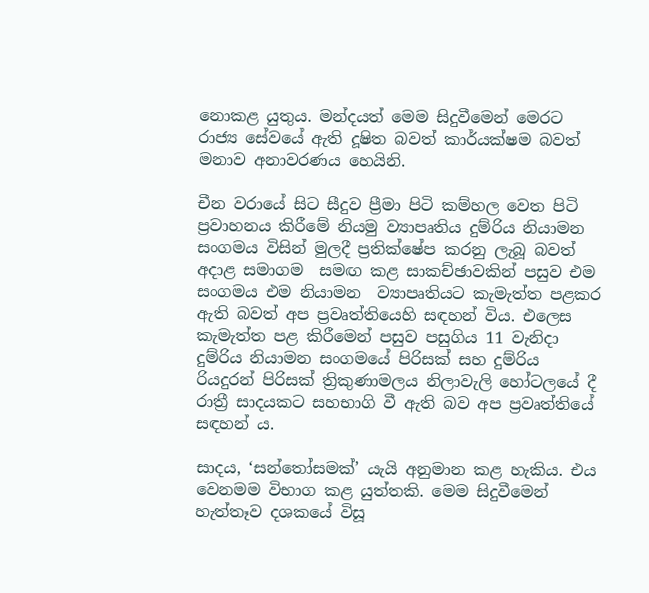නොකළ යුතුය. මන්දයත් මෙම සිදුවීමෙන් මෙරට රාජ්‍ය සේවයේ ඇති දූෂිත බවත් කාර්යක්ෂම බවත් මනාව අනාවරණය හෙයිනි.

චීන වරායේ සිට සීදුව ප්‍රීමා පිටි කම්හල වෙත පිටි ප්‍රවාහනය කිරීමේ නියමු ව්‍යාපෘතිය දුම්රිය නියාමන සංගමය විසින් මුලදී ප්‍රතික්ෂේප කරනු ලැබූ බවත් අදාළ සමාගම  සමඟ කළ සාකච්ඡාවකින් පසුව එම සංගමය එම නියාමන  ව්‍යාපෘතියට කැමැත්ත පළකර ඇති බවත් අප ප්‍රවෘත්තියෙහි සඳහන් විය. එලෙස කැමැත්ත පළ කිරීමෙන් පසුව පසුගිය 11 වැනිදා දුම්රිය නියාමන සංගමයේ පිරිසක් සහ දුම්රිය  රියදුරන් පිරිසක් ත්‍රිකුණාමලය නිලාවැලි හෝටලයේ දී රාත්‍රී සාදයකට සහභාගි වී ඇති බව අප ප්‍රවෘත්තියේ සඳහන් ය.

සාදය, ‘සන්තෝසමක්’ යැයි අනුමාන කළ හැකිය. එය වෙනමම විභාග කළ යුත්තකි. මෙම සිදුවීමෙන් හැත්තෑව දශකයේ විසූ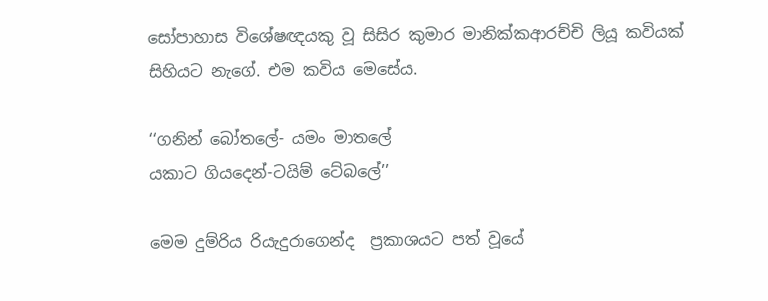සෝපාහාස විශේෂඥයකු වූ සිසිර කුමාර මානික්කආරච්චි ලියූ කවියක් සිහියට නැගේ. එම කවිය මෙසේය.

‘‘ගනින් බෝතලේ- යමං මාතලේ
යකාට ගියදෙන්-ටයිම් ටේබලේ’’

මෙම දුම්රිය රියැදුරාගෙන්ද  ප්‍රකාශයට පත් වූයේ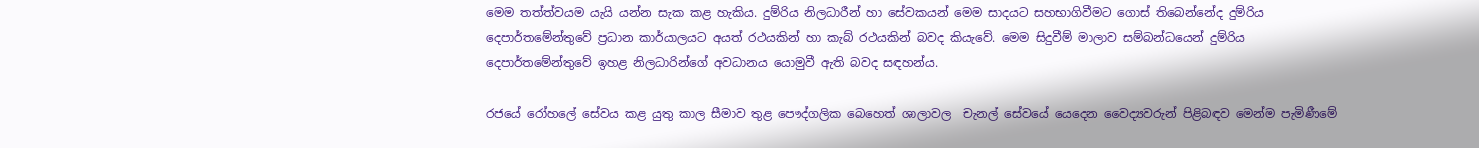මෙම තත්ත්වයම යැයි යන්න සැක කළ හැකිය. දුම්රිය නිලධාරීන් හා සේවකයන් මෙම සාදයට සහභාගිවීමට ගොස් තිබෙන්නේද දුම්රිය දෙපාර්තමේන්තුවේ ප්‍රධාන කාර්යාලයට අයත් රථයකින් හා කැබ් රථයකින් බවද කියැවේ. මෙම සිදුවීම් මාලාව සම්බන්ධයෙන් දුම්රිය දෙපාර්තමේන්තුවේ ඉහළ නිලධාරින්ගේ අවධානය යොමුවී ඇති බවද සඳහන්ය.

රජයේ රෝහලේ සේවය කළ යුතු කාල සීමාව තුළ පෞද්ගලික බෙහෙත් ශාලාවල  චැනල් සේවයේ යෙදෙන වෛද්‍යවරුන් පිළිබඳව මෙන්ම පැමිණීමේ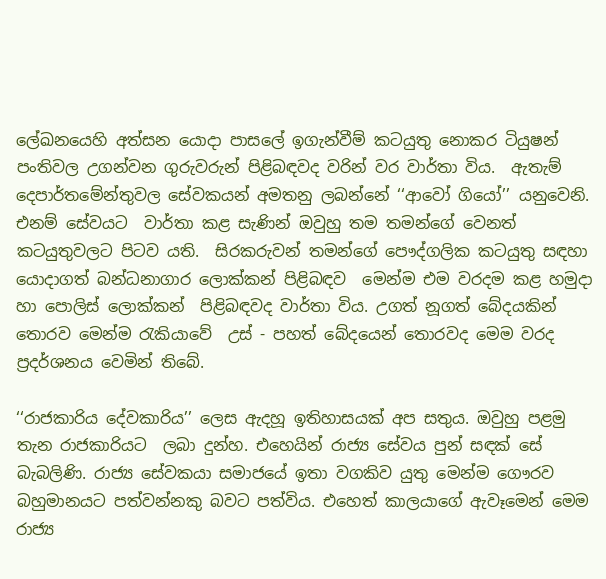ලේඛනයෙහි අත්සන යොදා පාසලේ ඉගැන්වීම් කටයුතු නොකර ටියුෂන් පංතිවල උගන්වන ගුරුවරුන් පිළිබඳවද වරින් වර වාර්තා විය.  ඇතැම් දෙපාර්තමේන්තුවල සේවකයන් අමතනු ලබන්නේ ‘‘ආවෝ ගියෝ’’ යනුවෙනි. එනම් සේවයට  වාර්තා කළ සැණින් ඔවුහු තම තමන්ගේ වෙනත් කටයුතුවලට පිටව යති.  සිරකරුවන් තමන්ගේ පෞද්ගලික කටයුතු සඳහා යොදාගත් බන්ධනාගාර ලොක්කන් පිළිබඳව  මෙන්ම එම වරදම කළ හමුදා හා පොලිස් ලොක්කන්  පිළිබඳවද වාර්තා විය. උගත් නූගත් බේදයකින් තොරව මෙන්ම රැකියාවේ  උස් - පහත් බේදයෙන් තොරවද මෙම වරද ප්‍රදර්ශනය වෙමින් තිබේ.

‘‘රාජකාරිය දේවකාරිය’’ ලෙස ඇදහූ ඉතිහාසයක් අප සතුය. ඔවුහු පළමු තැන රාජකාරියට  ලබා දුන්හ. එහෙයින් රාජ්‍ය සේවය පුන් සඳක් සේ බැබලිණි. රාජ්‍ය සේවකයා සමාජයේ ඉතා වගකිව යුතු මෙන්ම ගෞරව බහුමානයට පත්වන්නකු බවට පත්විය. එහෙත් කාලයාගේ ඇවෑමෙන් මෙම රාජ්‍ය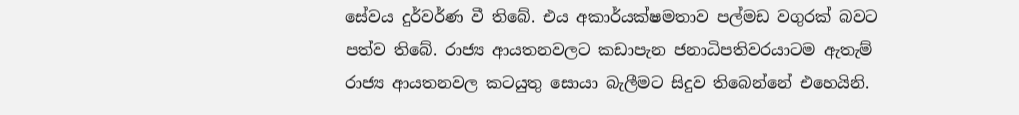සේවය දුර්වර්ණ වී තිබේ. එය අකාර්යක්ෂමතාව පල්මඩ වගුරක් බවට පත්ව තිබේ. රාජ්‍ය ආයතනවලට කඩාපැන ජනාධිපතිවරයාටම ඇතැම්  රාජ්‍ය ආයතනවල කටයුතු සොයා බැලීමට සිදුව තිබෙන්නේ එහෙයිනි.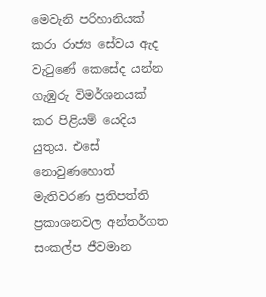මෙවැනි පරිහානියක් කරා රාජ්‍ය සේවය ඇද වැටුණේ කෙසේද යන්න ගැඹුරු විමර්ශනයක් කර පිළියම් යෙදිය යුතුය. එසේ නොවුණහොත් මැතිවරණ ප්‍රතිපත්ති ප්‍රකාශනවල අන්තර්ගත  සංකල්ප ජීවමාන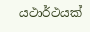යථාර්ථයක්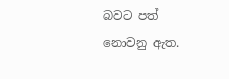බවට පත් නොවනු ඇත.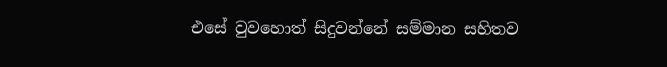එසේ වුවහොත් සිදුවන්නේ සම්මාන සහිතව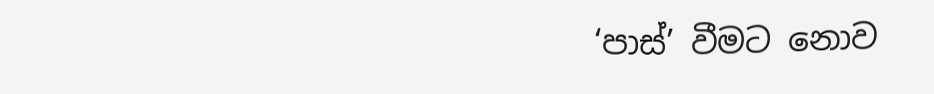‘පාස්’ වීමට නොව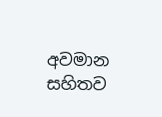අවමාන සහිතව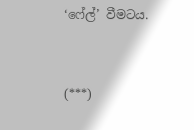‘ෆේල්’ වීමටය.


(***)